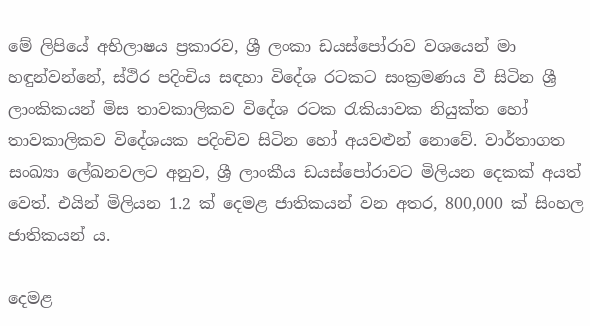මේ ලිපියේ අභිලාෂය ප්‍රකාරව, ශ්‍රී ලංකා ඩයස්පෝරාව වශයෙන් මා හඳුන්වන්නේ, ස්ථිර පදිංචිය සඳහා විදේශ රටකට සංක්‍රමණය වී සිටින ශ්‍රී ලාංකිකයන් මිස තාවකාලිකව විදේශ රටක රැකියාවක නියුක්ත හෝ තාවකාලිකව විදේශයක පදිංචිව සිටින හෝ අයවළුන් නොවේ. වාර්තාගත සංඛ්‍යා ලේඛනවලට අනුව, ශ්‍රී ලාංකීය ඩයස්පෝරාවට මිලියන දෙකක් අයත් වෙත්. එයින් මිලියන 1.2 ක් දෙමළ ජාතිකයන් වන අතර, 800,000 ක් සිංහල ජාතිකයන් ය.

දෙමළ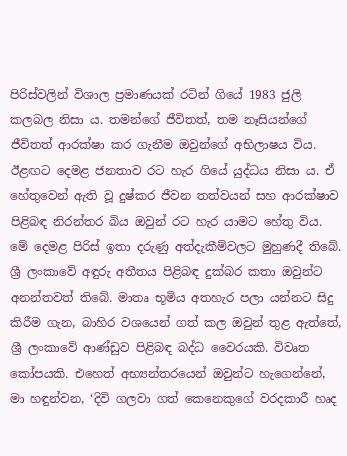පිරිස්වලින් විශාල ප්‍රමාණයක් රටින් ගියේ 1983 ජුලි කලබල නිසා ය. තමන්ගේ ජීවිතත්, තම නෑසියන්ගේ ජීවිතත් ආරක්ෂා කර ගැනීම ඔවුන්ගේ අභිලාෂය විය. ඊළඟට දෙමළ ජනතාව රට හැර ගියේ යුද්ධය නිසා ය. ඒ හේතුවෙන් ඇති වූ දුෂ්කර ජීවන තත්වයන් සහ ආරක්ෂාව පිළිබඳ නිරන්තර බිය ඔවුන් රට හැර යාමට හේතු විය. මේ දෙමළ පිරිස් ඉතා දරුණු අත්දැකීම්වලට මුහුණදී තිබේ. ශ්‍රී ලංකාවේ අඳුරු අතීතය පිළිබඳ දුක්බර කතා ඔවුන්ට අනන්තවත් තිබේ. මාතෘ භූමිය අතහැර පලා යන්නට සිදු කිරීම ගැන, බාහිර වශයෙන් ගත් කල ඔවුන් තුළ ඇත්තේ, ශ්‍රී ලංකාවේ ආණ්ඩුව පිළිබඳ බද්ධ වෛරයකි. විවෘත කෝපයකි. එහෙත් අභ්‍යන්තරයෙන් ඔවුන්ට හැගෙන්නේ, මා හඳුන්වන, ‘දිවි ගලවා ගත් කෙනෙකුගේ වරදකාරී හෘද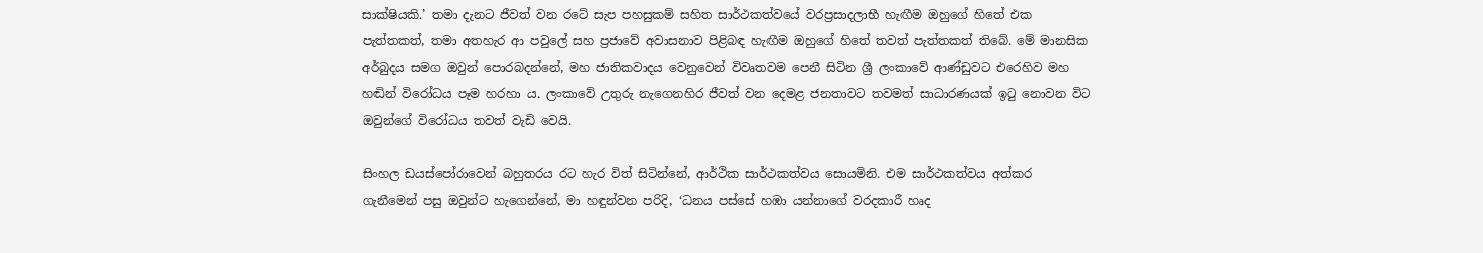සාක්ෂියකි.’ තමා දැනට ජීවත් වන රටේ සැප පහසුකම් සහිත සාර්ථකත්වයේ වරප්‍රසාදලාභී හැඟීම ඔහුගේ හිතේ එක පැත්තකත්, තමා අතහැර ආ පවුලේ සහ ප්‍රජාවේ අවාසනාව පිළිබඳ හැඟීම ඔහුගේ හිතේ තවත් පැත්තකත් තිබේ. මේ මානසික අර්බුදය සමග ඔවුන් පොරබදන්නේ, මහ ජාතිකවාදය වෙනුවෙන් විවෘතවම පෙනී සිටින ශ්‍රී ලංකාවේ ආණ්ඩුවට එරෙහිව මහ හඬින් විරෝධය පෑම හරහා ය. ලංකාවේ උතුරු නැගෙනහිර ජීවත් වන දෙමළ ජනතාවට තවමත් සාධාරණයක් ඉටු නොවන විට ඔවුන්ගේ විරෝධය තවත් වැඩි වෙයි.

සිංහල ඩයස්පෝරාවෙන් බහුතරය රට හැර විත් සිටින්නේ, ආර්ථික සාර්ථකත්වය සොයමිනි. එම සාර්ථකත්වය අත්කර ගැනීමෙන් පසු ඔවුන්ට හැගෙන්නේ, මා හඳුන්වන පරිදි, ‘ධනය පස්සේ හඹා යන්නාගේ වරදකාරී හෘද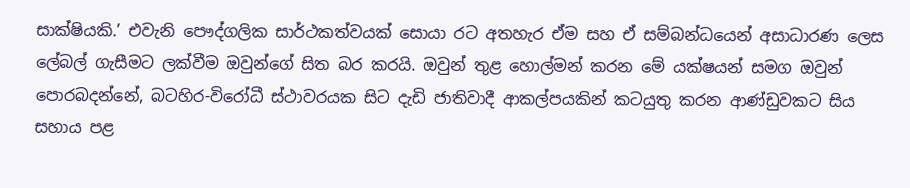සාක්ෂියකි.’ එවැනි පෞද්ගලික සාර්ථකත්වයක් සොයා රට අතහැර ඒම සහ ඒ සම්බන්ධයෙන් අසාධාරණ ලෙස ලේබල් ගැසීමට ලක්වීම ඔවුන්ගේ සිත බර කරයි. ඔවුන් තුළ හොල්මන් කරන මේ යක්ෂයන් සමග ඔවුන් පොරබදන්නේ, බටහිර-විරෝධී ස්ථාවරයක සිට දැඩි ජාතිවාදී ආකල්පයකින් කටයුතු කරන ආණ්ඩුවකට සිය සහාය පළ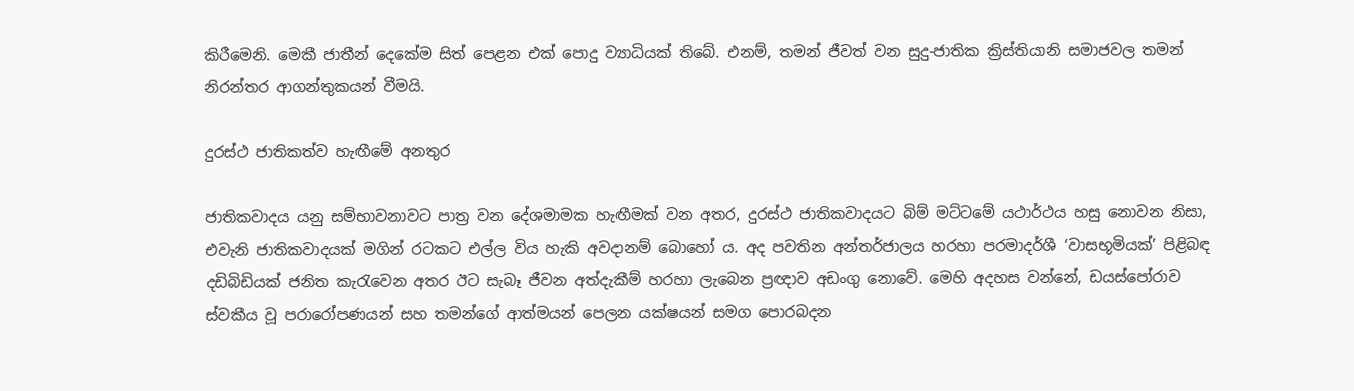කිරීමෙනි. මෙකී ජාතීන් දෙකේම සිත් පෙළන එක් පොදු ව්‍යාධියක් තිබේ. එනම්, තමන් ජීවත් වන සුදු-ජාතික ක්‍රිස්තියානි සමාජවල තමන් නිරන්තර ආගන්තුකයන් වීමයි.

දුරස්ථ ජාතිකත්ව හැඟීමේ අනතුර

ජාතිකවාදය යනු සම්භාවනාවට පාත්‍ර වන දේශමාමක හැඟීමක් වන අතර, දුරස්ථ ජාතිකවාදයට බිම් මට්ටමේ යථාර්ථය හසු නොවන නිසා, එවැනි ජාතිකවාදයක් මගින් රටකට එල්ල විය හැකි අවදානම් බොහෝ ය. අද පවතින අන්තර්ජාලය හරහා පරමාදර්ශී ‘වාසභූමියක්’ පිළිබඳ දඩිබිඩියක් ජනිත කැරැවෙන අතර ඊට සැබෑ ජීවන අත්දැකීම් හරහා ලැබෙන ප්‍රඥාව අඩංගු නොවේ. මෙහි අදහස වන්නේ, ඩයස්පෝරාව ස්වකීය වූ පරාරෝපණයන් සහ තමන්ගේ ආත්මයන් පෙලන යක්ෂයන් සමග පොරබදන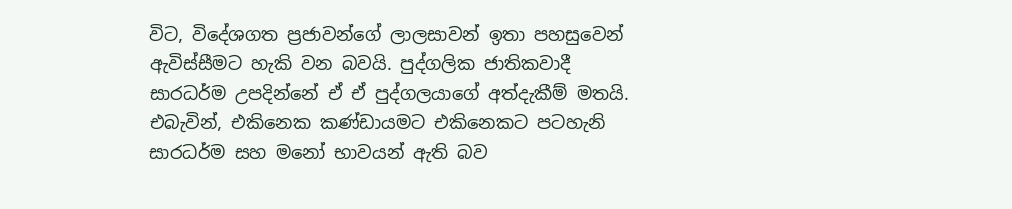විට, විදේශගත ප්‍රජාවන්ගේ ලාලසාවන් ඉතා පහසුවෙන් ඇවිස්සීමට හැකි වන බවයි. පුද්ගලික ජාතිකවාදී සාරධර්ම උපදින්නේ ඒ ඒ පුද්ගලයාගේ අත්දැකීම් මතයි. එබැවින්, එකිනෙක කණ්ඩායමට එකිනෙකට පටහැනි සාරධර්ම සහ මනෝ භාවයන් ඇති බව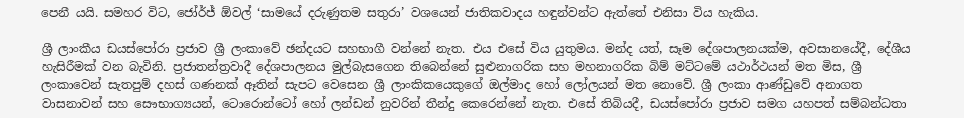පෙනී යයි. සමහර විට, ජෝර්ජ් ඕවල් ‘සාමයේ දරුණුතම සතුරා’ වශයෙන් ජාතිකවාදය හඳුන්වන්ට ඇත්තේ එනිසා විය හැකිය.

ශ්‍රී ලාංකීය ඩයස්පෝරා ප්‍රජාව ශ්‍රී ලංකාවේ ඡන්දයට සහභාගී වන්නේ නැත. එය එසේ විය යුතුමය. මන්ද යත්, සෑම දේශපාලනයක්ම, අවසානයේදී, දේශීය හැසිරීමක් වන බැවිනි. ප්‍රජාතන්ත්‍රවාදී දේශපාලනය මුල්බැසගෙන තිබෙන්නේ සුළුනාගරික සහ මහනාගරික බිම් මට්ටමේ යථාර්ථයන් මත මිස, ශ්‍රී ලංකාවෙන් සැතපුම් දහස් ගණනක් ඈතින් සැපට වෙසෙන ශ්‍රී ලාංකිකයෙකුගේ ඔල්මාද හෝ ලෝලයන් මත නොවේ. ශ්‍රී ලංකා ආණ්ඩුවේ අනාගත වාසනාවන් සහ සෞභාග්‍යයන්, ටොරොන්ටෝ හෝ ලන්ඩන් නුවරින් තීන්දු කෙරෙන්නේ නැත. එසේ තිබියදී, ඩයස්පෝරා ප්‍රජාව සමග යහපත් සම්බන්ධතා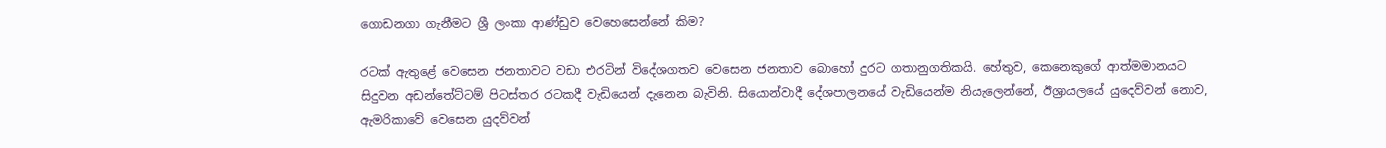ගොඩනගා ගැනීමට ශ්‍රී ලංකා ආණ්ඩුව වෙහෙසෙන්නේ කිම?

රටක් ඇතුළේ වෙසෙන ජනතාවට වඩා එරටින් විදේශගතව වෙසෙන ජනතාව බොහෝ දුරට ගතානුගතිකයි. හේතුව, කෙනෙකුගේ ආත්මමානයට සිදුවන අඩන්තේට්ටම් පිටස්තර රටකදී වැඩියෙන් දැනෙන බැවිනි. සියොන්වාදී දේශපාලනයේ වැඩියෙන්ම නියැලෙන්නේ, ඊශ්‍රායලයේ යුදෙව්වන් නොව, ඇමරිකාවේ වෙසෙන යුදව්වන්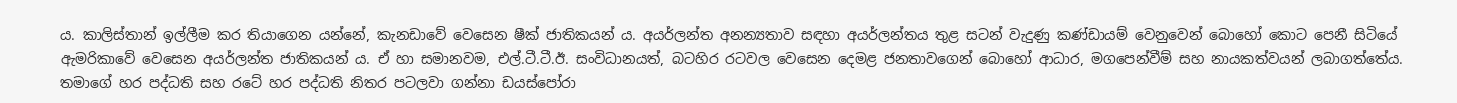ය. කාලිස්තාන් ඉල්ලීම කර තියාගෙන යන්නේ, කැනඩාවේ වෙසෙන ෂීක් ජාතිකයන් ය. අයර්ලන්ත අනන්‍යතාව සඳහා අයර්ලන්තය තුළ සටන් වැදුණු කණ්ඩායම් වෙනුවෙන් බොහෝ කොට පෙනී සිටියේ ඇමරිකාවේ වෙසෙන අයර්ලන්ත ජාතිකයන් ය. ඒ හා සමානවම, එල්.ටී.ටී.ඊ. සංවිධානයත්, බටහිර රටවල වෙසෙන දෙමළ ජනතාවගෙන් බොහෝ ආධාර, මගපෙන්වීම් සහ නායකත්වයන් ලබාගත්තේය. තමාගේ හර පද්ධති සහ රටේ හර පද්ධති නිතර පටලවා ගන්නා ඩයස්පෝරා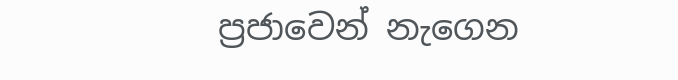ප්‍රජාවෙන් නැගෙන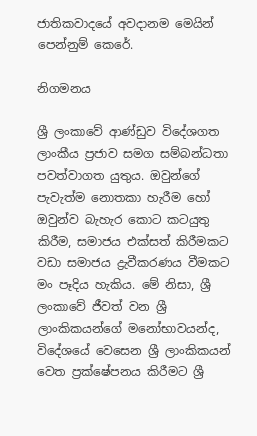ජාතිකවාදයේ අවදානම මෙයින් පෙන්නුම් කෙරේ.

නිගමනය

ශ්‍රී ලංකාවේ ආණ්ඩුව විදේශගත ලාංකීය ප්‍රජාව සමග සම්බන්ධතා පවත්වාගත යුතුය. ඔවුන්ගේ පැවැත්ම නොතකා හැරීම හෝ ඔවුන්ව බැහැර කොට කටයුතු කිරීම, සමාජය එක්සත් කිරීමකට වඩා සමාජය ද්‍රැවීකරණය වීමකට මං පෑදිය හැකිය. මේ නිසා, ශ්‍රී ලංකාවේ ජීවත් වන ශ්‍රී ලාංකිකයන්ගේ මනෝභාවයන්ද, විදේශයේ වෙසෙන ශ්‍රී ලාංකිකයන් වෙත ප්‍රක්ෂේපනය කිරීමට ශ්‍රී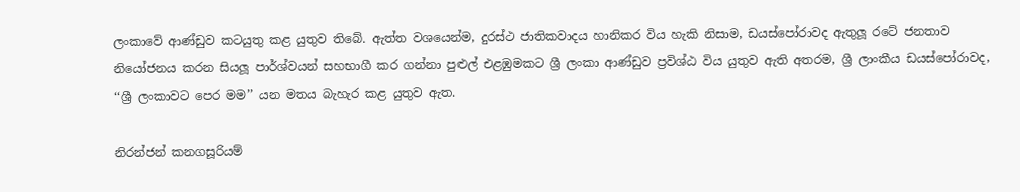ලංකාවේ ආණ්ඩුව කටයුතු කළ යුතුව තිබේ. ඇත්ත වශයෙන්ම, දුරස්ථ ජාතිකවාදය හානිකර විය හැකි නිසාම, ඩයස්පෝරාවද ඇතුලූ රටේ ජනතාව නියෝජනය කරන සියලූ පාර්ශ්වයන් සහභාගී කර ගන්නා පුළුල් එළඹුමකට ශ්‍රී ලංකා ආණ්ඩුව ප්‍රවිශ්ඨ විය යුතුව ඇති අතරම, ශ්‍රී ලාංකීය ඩයස්පෝරාවද, ‘‘ශ්‍රී ලංකාවට පෙර මම’’ යන මතය බැහැර කළ යුතුව ඇත.

නිරන්ජන් කනගසූරියම්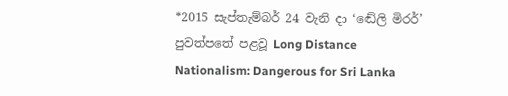*2015 සැප්තැම්බර් 24 වැනි දා ‘ඬේලි මිරර්’ පුවත්පතේ පළවූ Long Distance Nationalism: Dangerous for Sri Lanka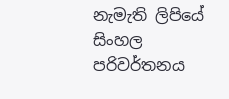නැමැති ලිපියේ සිංහල පරිවර්තනය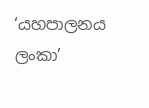‘යහපාලනය ලංකා’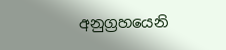අනුග්‍රහයෙනි